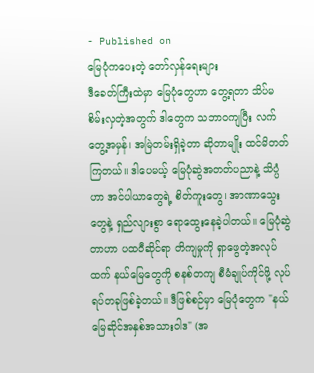- Published on
မြေပုံကပေးတဲ့ တော်လှန်ရေးများ
ဒီခေတ်ကြီးထဲမှာ မြေပုံတွေဟာ တွေ့ရတာ သိပ်မစိမ်းလှတဲ့အတွက် ဒါတွေက သဘာဝကျပြီး လက်တွေ့အမှန်၊ အမြဲတမ်းရှိခဲ့တာ ဆိုတာမျိုး ထင်မိတတ်ကြတယ်။ ဒါပေမယ့် မြေပုံဆွဲအတတ်ပညာနဲ့ သိပ္ပံဟာ အင်ပါယာတွေရဲ့ စိတ်ကူးတွေ၊ အာဏာသွေးတွေနဲ့ ရှည်လျားစွာ ရောထွေးနေခဲ့ပါတယ်။ မြေပုံဆွဲတာဟာ ပထဝီဆိုင်ရာ တိကျမှုကို ရှာဖွေတဲ့အလုပ်ထက် နယ်မြေတွေကို စနစ်တကျ စီမံချုပ်ကိုင်ဖို့ လုပ်ရပ်တခုဖြစ်ခဲ့တယ်။ ဒီဖြစ်စဉ်မှာ မြေပုံတွေက "နယ်မြေဆိုင်အနှစ်အသားဝါဒ" (အ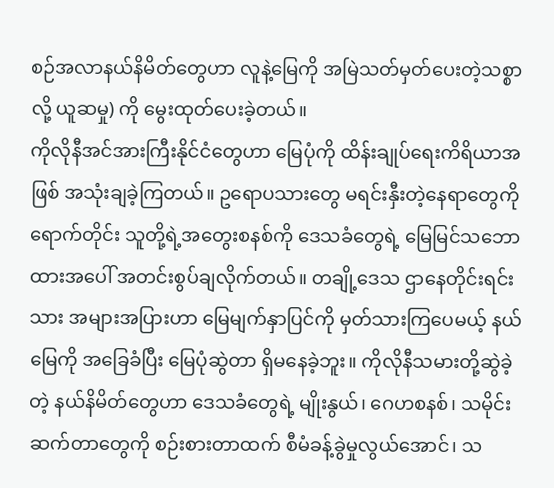စဉ်အလာနယ်နိမိတ်တွေဟာ လူနဲ့မြေကို အမြဲသတ်မှတ်ပေးတဲ့သစ္စာလို့ ယူဆမှု) ကို မွေးထုတ်ပေးခဲ့တယ်။
ကိုလိုနီအင်အားကြီးနိုင်ငံတွေဟာ မြေပုံကို ထိန်းချုပ်ရေးကိရိယာအဖြစ် အသုံးချခဲ့ကြတယ်။ ဥရောပသားတွေ မရင်းနှီးတဲ့နေရာတွေကို ရောက်တိုင်း သူတို့ရဲ့အတွေးစနစ်ကို ဒေသခံတွေရဲ့ မြေမြင်သဘောထားအပေါ် အတင်းစွပ်ချလိုက်တယ်။ တချို့ဒေသ ဌာနေတိုင်းရင်းသား အများအပြားဟာ မြေမျက်နှာပြင်ကို မှတ်သားကြပေမယ့် နယ်မြေကို အခြေခံပြီး မြေပုံဆွဲတာ ရှိမနေခဲ့ဘူး။ ကိုလိုနီသမားတို့ဆွဲခဲ့တဲ့ နယ်နိမိတ်တွေဟာ ဒေသခံတွေရဲ့ မျိုးနွယ်၊ ဂေဟစနစ်၊ သမိုင်းဆက်တာတွေကို စဉ်းစားတာထက် စီမံခန့်ခွဲမှုလွယ်အောင်၊ သ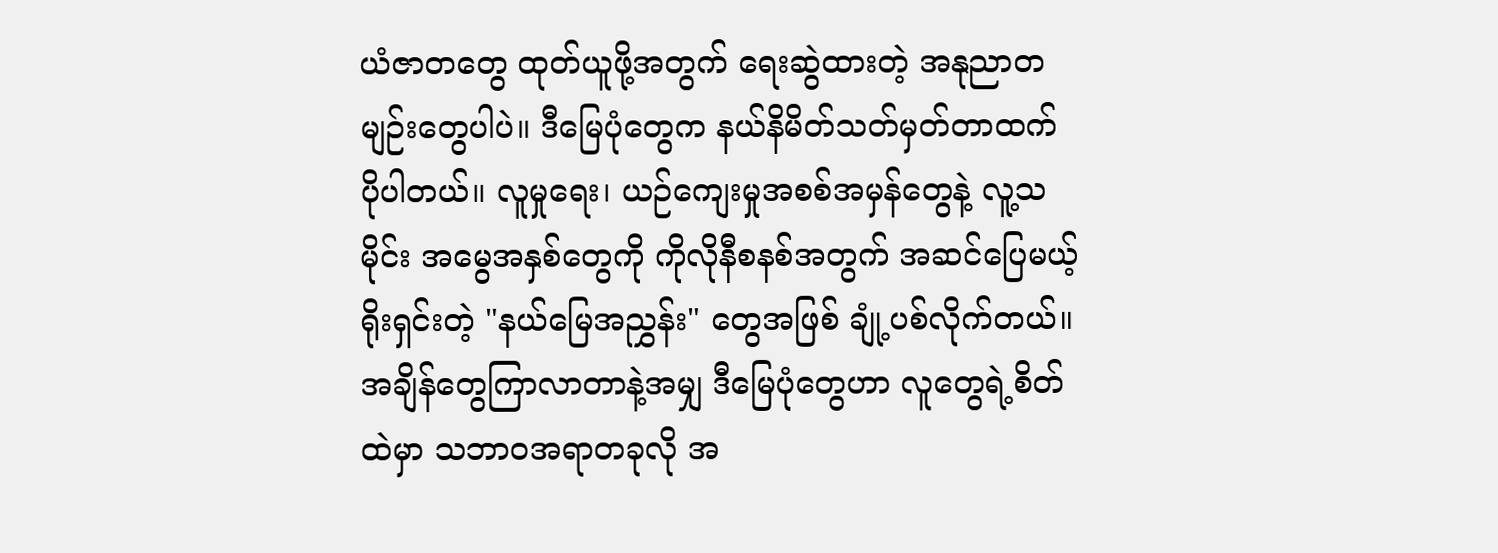ယံဇာတတွေ ထုတ်ယူဖို့အတွက် ရေးဆွဲထားတဲ့ အနုညာတမျဉ်းတွေပါပဲ။ ဒီမြေပုံတွေက နယ်နိမိတ်သတ်မှတ်တာထက် ပိုပါတယ်။ လူမှုရေး၊ ယဉ်ကျေးမှုအစစ်အမှန်တွေနဲ့ လူ့သမိုင်း အမွေအနှစ်တွေကို ကိုလိုနီစနစ်အတွက် အဆင်ပြေမယ့် ရိုးရှင်းတဲ့ "နယ်မြေအညွှန်း" တွေအဖြစ် ချုံ့ပစ်လိုက်တယ်။
အချိန်တွေကြာလာတာနဲ့အမျှ ဒီမြေပုံတွေဟာ လူတွေရဲ့စိတ်ထဲမှာ သဘာဝအရာတခုလို အ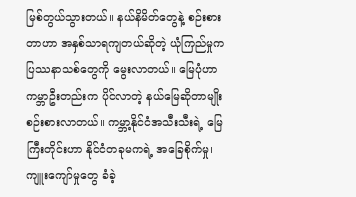မြစ်တွယ်သွားတယ်။ နယ်နိမိတ်တွေနဲ့ စဉ်းစားတာဟာ အနှစ်သာရကျတယ်ဆိုတဲ့ ယုံကြည်မှုက ပြဿနာသစ်တွေကို မွေးလာတယ်။ မြေပုံဟာ ကမ္ဘာဦးတည်းက ပိုင်လာတဲ့ နယ်မြေဆိုတာမျိုး စဉ်းစားလာတယ်။ ကမ္ဘာ့နိုင်ငံအသီးသီးရဲ့ မြေကြီးတိုင်းဟာ နိုင်ငံတခုမကရဲ့ အခြေစိုက်မှု၊ ကျူးကျော်မှုတွေ ခံခဲ့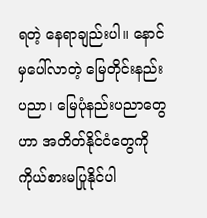ရတဲ့ နေရာချည်းပါ။ နောင်မှပေါ်လာတဲ့ မြေတိုင်းနည်းပညာ၊ မြေပုံနည်းပညာတွေဟာ အတိတ်နိုင်ငံတွေကို ကိုယ်စားမပြုနိုင်ပါ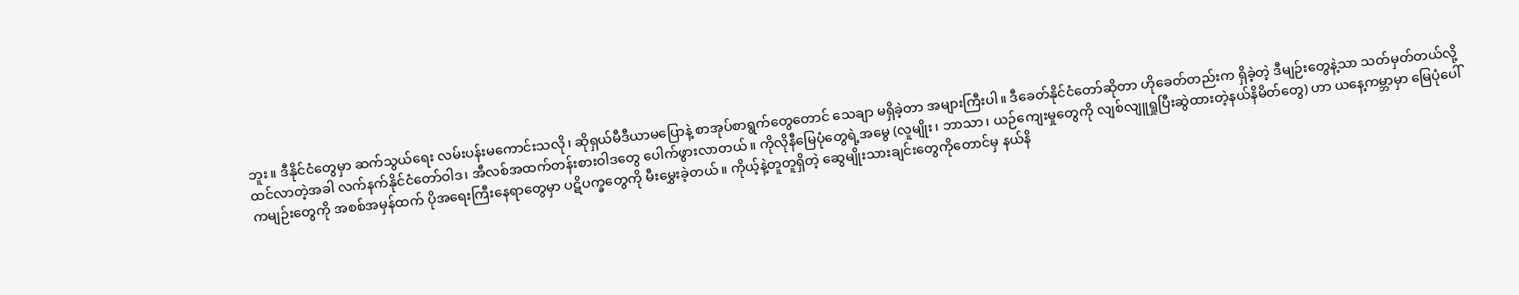ဘူး။ ဒီနိုင်ငံတွေမှာ ဆက်သွယ်ရေး လမ်းပန်းမကောင်းသလို၊ ဆိုရှယ်မီဒီယာမပြောနဲ့ စာအုပ်စာရွက်တွေတောင် သေချာ မရှိခဲ့တာ အများကြီးပါ။ ဒီခေတ်နိုင်ငံတော်ဆိုတာ ဟိုခေတ်တည်းက ရှိခဲ့တဲ့ ဒီမျဉ်းတွေနဲ့သာ သတ်မှတ်တယ်လို့ ထင်လာတဲ့အခါ လက်နက်နိုင်ငံတော်ဝါဒ၊ အီလစ်အထက်တန်းစားဝါဒတွေ ပေါက်ဖွားလာတယ်။ ကိုလိုနီမြေပုံတွေရဲ့အမွေ (လူမျိုး၊ ဘာသာ၊ ယဉ်ကျေးမှုတွေကို လျစ်လျူရှုပြီးဆွဲထားတဲ့နယ်နိမိတ်တွေ) ဟာ ယနေ့ကမ္ဘာမှာ မြေပုံပေါ်ကမျဉ်းတွေကို အစစ်အမှန်ထက် ပိုအရေးကြီးနေရာတွေမှာ ပဋိပက္ခတွေကို မီးမွှေးခဲ့တယ်။ ကိုယ့်နဲ့တူတူရှိတဲ့ ဆွေမျိုးသားချင်းတွေကိုတောင်မှ နယ်နိ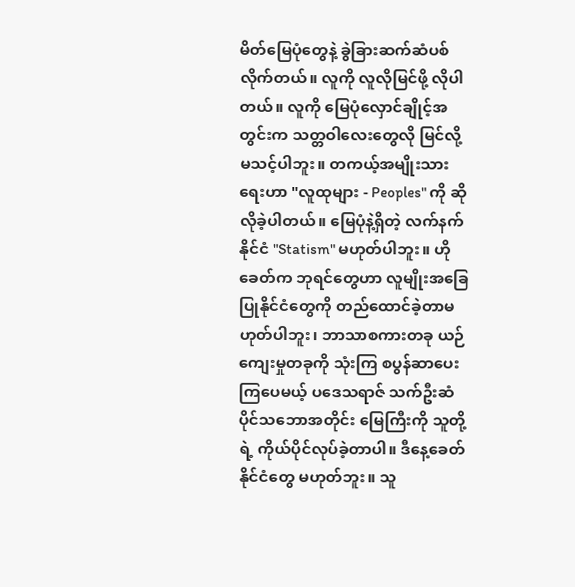မိတ်မြေပုံတွေနဲ့ ခွဲခြားဆက်ဆံပစ်လိုက်တယ်။ လူကို လူလိုမြင်ဖို့ လိုပါတယ်။ လူကို မြေပုံလှောင်ချိုင့်အတွင်းက သတ္တဝါလေးတွေလို မြင်လို့ မသင့်ပါဘူး။ တကယ့်အမျိုးသားရေးဟာ "လူထုများ - Peoples" ကို ဆိုလိုခဲ့ပါတယ်။ မြေပုံနဲ့ရှိတဲ့ လက်နက်နိုင်ငံ "Statism" မဟုတ်ပါဘူး။ ဟိုခေတ်က ဘုရင်တွေဟာ လူမျိုးအခြေပြုနိုင်ငံတွေကို တည်ထောင်ခဲ့တာမဟုတ်ပါဘူး၊ ဘာသာစကားတခု ယဉ်ကျေးမှုတခုကို သုံးကြ စပွန်ဆာပေးကြပေမယ့် ပဒေသရာဇ် သက်ဦးဆံပိုင်သဘောအတိုင်း မြေကြီးကို သူတို့ရဲ့ ကိုယ်ပိုင်လုပ်ခဲ့တာပါ။ ဒီနေ့ခေတ် နိုင်ငံတွေ မဟုတ်ဘူး။ သူ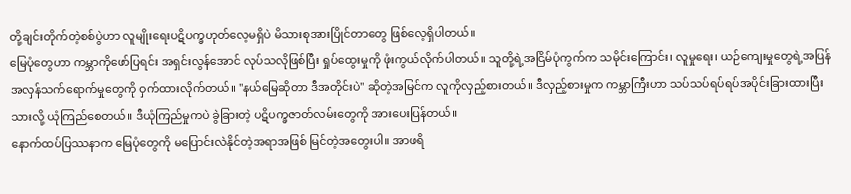တို့ချင်းတိုက်တဲ့စစ်ပွဲဟာ လူမျိုးရေးပဋိပက္ခဟုတ်လေ့မရှိပဲ မိသားစုအားပြိုင်တာတွေ ဖြစ်လေ့ရှိပါတယ်။
မြေပုံတွေဟာ ကမ္ဘာကိုဖော်ပြရင်း အရှင်းလွန်အောင် လုပ်သလိုဖြစ်ပြီး ရှုပ်ထွေးမှုကို ဖုံးကွယ်လိုက်ပါတယ်။ သူတို့ရဲ့အငြိမ်ပုံကွက်က သမိုင်းကြောင်း၊ လူမှုရေး၊ ယဉ်ကျေးမှုတွေရဲ့အပြန်အလှန်သက်ရောက်မှုတွေကို ဝှက်ထားလိုက်တယ်။ "နယ်မြေဆိုတာ ဒီအတိုင်းပဲ" ဆိုတဲ့အမြင်က လူကိုလှည့်စားတယ်။ ဒီလှည့်စားမှုက ကမ္ဘာကြီးဟာ သပ်သပ်ရပ်ရပ်အပိုင်းခြားထားပြီးသားလို့ ယုံကြည်စေတယ်။ ဒီယုံကြည်မှုကပဲ ခွဲခြားတဲ့ ပဋိပက္ခဇာတ်လမ်းတွေကို အားပေးပြန်တယ်။
နောက်ထပ်ပြဿနာက မြေပုံတွေကို မပြောင်းလဲနိုင်တဲ့အရာအဖြစ် မြင်တဲ့အတွေးပါ။ အာဖရိ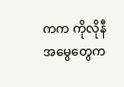ကက ကိုလိုနီအမွေတွေက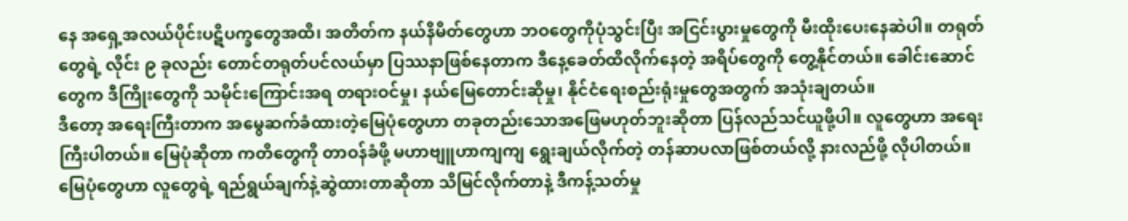နေ အရှေ့အလယ်ပိုင်းပဋိပက္ခတွေအထိ၊ အတိတ်က နယ်နိမိတ်တွေဟာ ဘဝတွေကိုပုံသွင်းပြီး အငြင်းပွားမှုတွေကို မီးထိုးပေးနေဆဲပါ။ တရုတ်တွေရဲ့ လိုင်း ၉ ခုလည်း တောင်တရုတ်ပင်လယ်မှာ ပြဿနာဖြစ်နေတာက ဒီနေ့ခေတ်ထိလိုက်နေတဲ့ အရိပ်တွေကို တွေ့နိုင်တယ်။ ခေါင်းဆောင်တွေက ဒီကြိုးတွေကို သမိုင်းကြောင်းအရ တရားဝင်မှု၊ နယ်မြေတောင်းဆိုမှု၊ နိုင်ငံရေးစည်းရုံးမှုတွေအတွက် အသုံးချတယ်။
ဒီတော့ အရေးကြီးတာက အမွေဆက်ခံထားတဲ့မြေပုံတွေဟာ တခုတည်းသောအဖြေမဟုတ်ဘူးဆိုတာ ပြန်လည်သင်ယူဖို့ပါ။ လူတွေဟာ အရေးကြီးပါတယ်။ မြေပုံဆိုတာ ကတိတွေကို တာဝန်ခံဖို့ မဟာဗျူဟာကျကျ ရွေးချယ်လိုက်တဲ့ တန်ဆာပလာဖြစ်တယ်လို့ နားလည်ဖို့ လိုပါတယ်။ မြေပုံတွေဟာ လူတွေရဲ့ ရည်ရွယ်ချက်နဲ့ဆွဲထားတာဆိုတာ သိမြင်လိုက်တာနဲ့ ဒီကန့်သတ်မှု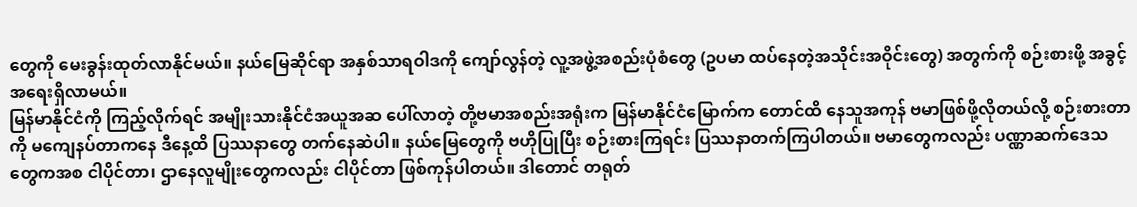တွေကို မေးခွန်းထုတ်လာနိုင်မယ်။ နယ်မြေဆိုင်ရာ အနှစ်သာရဝါဒကို ကျော်လွန်တဲ့ လူ့အဖွဲ့အစည်းပုံစံတွေ (ဥပမာ ထပ်နေတဲ့အသိုင်းအဝိုင်းတွေ) အတွက်ကို စဉ်းစားဖို့ အခွင့်အရေးရှိလာမယ်။
မြန်မာနိုင်ငံကို ကြည့်လိုက်ရင် အမျိုးသားနိုင်ငံအယူအဆ ပေါ်လာတဲ့ တို့ဗမာအစည်းအရုံးက မြန်မာနိုင်ငံမြောက်က တောင်ထိ နေသူအကုန် ဗမာဖြစ်ဖို့လိုတယ်လို့ စဉ်းစားတာကို မကျေနပ်တာကနေ ဒီနေ့ထိ ပြဿနာတွေ တက်နေဆဲပါ။ နယ်မြေတွေကို ဗဟိုပြုပြီး စဉ်းစားကြရင်း ပြဿနာတက်ကြပါတယ်။ ဗမာတွေကလည်း ပဏ္ဏာဆက်ဒေသတွေကအစ ငါပိုင်တာ၊ ဌာနေလူမျိုးတွေကလည်း ငါပိုင်တာ ဖြစ်ကုန်ပါတယ်။ ဒါတောင် တရုတ်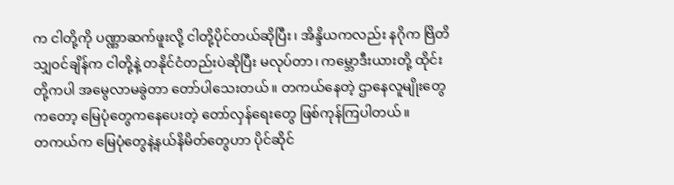က ငါတို့ကို ပဏ္ဏာဆက်ဖူးလို့ ငါတို့ပိုင်တယ်ဆိုပြီး၊ အိန္ဒိယကလည်း နဂိုက ဗြိတိသျှဝင်ချိန်က ငါတို့နဲ့ တနိုင်ငံတည်းပဲဆိုပြီး မလုပ်တာ၊ ကမ္ဘောဒီးယားတို့ ထိုင်းတို့ကပါ အမွေလာမခွဲတာ တော်ပါသေးတယ်။ တကယ်နေတဲ့ ဌာနေလူမျိုးတွေကတော့ မြေပုံတွေကနေပေးတဲ့ တော်လှန်ရေးတွေ ဖြစ်ကုန်ကြပါတယ်။
တကယ်က မြေပုံတွေနဲ့နယ်နိမိတ်တွေဟာ ပိုင်ဆိုင်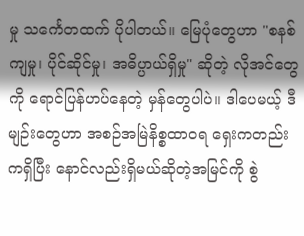မှု သင်္ကေတထက် ပိုပါတယ်။ မြေပုံတွေဟာ "စနစ်ကျမှု၊ ပိုင်ဆိုင်မှု၊ အဓိပ္ပာယ်ရှိမှု" ဆိုတဲ့ လိုအင်တွေကို ရောင်ပြန်ဟပ်နေတဲ့ မှန်တွေပါပဲ။ ဒါပေမယ့် ဒီမျဉ်းတွေဟာ အစဉ်အမြဲနိစ္စထာဝရ ရှေးကတည်းကရှိပြီး နောင်လည်းရှိမယ်ဆိုတဲ့အမြင်ကို စွဲ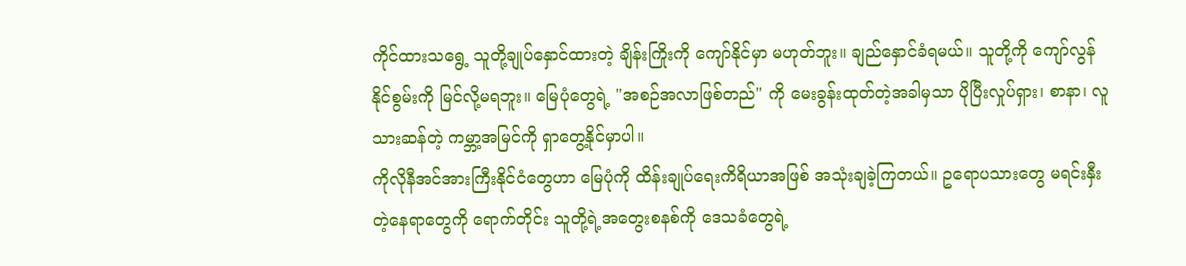ကိုင်ထားသရွေ့ သူတို့ချုပ်နှောင်ထားတဲ့ ချိန်းကြိုးကို ကျော်နိုင်မှာ မဟုတ်ဘူး။ ချည်နှောင်ခံရမယ်။ သူတို့ကို ကျော်လွန်နိုင်စွမ်းကို မြင်လို့မရဘူး။ မြေပုံတွေရဲ့ "အစဉ်အလာဖြစ်တည်" ကို မေးခွန်းထုတ်တဲ့အခါမှသာ ပိုပြီးလှုပ်ရှား၊ စာနာ၊ လူသားဆန်တဲ့ ကမ္ဘာ့အမြင်ကို ရှာတွေ့နိုင်မှာပါ။
ကိုလိုနီအင်အားကြီးနိုင်ငံတွေဟာ မြေပုံကို ထိန်းချုပ်ရေးကိရိယာအဖြစ် အသုံးချခဲ့ကြတယ်။ ဥရောပသားတွေ မရင်းနှီးတဲ့နေရာတွေကို ရောက်တိုင်း သူတို့ရဲ့အတွေးစနစ်ကို ဒေသခံတွေရဲ့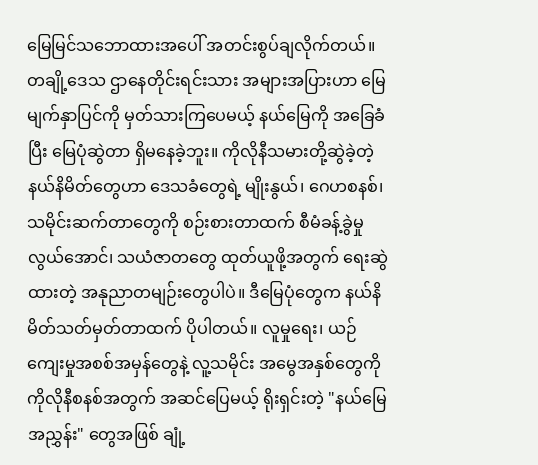မြေမြင်သဘောထားအပေါ် အတင်းစွပ်ချလိုက်တယ်။ တချို့ဒေသ ဌာနေတိုင်းရင်းသား အများအပြားဟာ မြေမျက်နှာပြင်ကို မှတ်သားကြပေမယ့် နယ်မြေကို အခြေခံပြီး မြေပုံဆွဲတာ ရှိမနေခဲ့ဘူး။ ကိုလိုနီသမားတို့ဆွဲခဲ့တဲ့ နယ်နိမိတ်တွေဟာ ဒေသခံတွေရဲ့ မျိုးနွယ်၊ ဂေဟစနစ်၊ သမိုင်းဆက်တာတွေကို စဉ်းစားတာထက် စီမံခန့်ခွဲမှုလွယ်အောင်၊ သယံဇာတတွေ ထုတ်ယူဖို့အတွက် ရေးဆွဲထားတဲ့ အနုညာတမျဉ်းတွေပါပဲ။ ဒီမြေပုံတွေက နယ်နိမိတ်သတ်မှတ်တာထက် ပိုပါတယ်။ လူမှုရေး၊ ယဉ်ကျေးမှုအစစ်အမှန်တွေနဲ့ လူ့သမိုင်း အမွေအနှစ်တွေကို ကိုလိုနီစနစ်အတွက် အဆင်ပြေမယ့် ရိုးရှင်းတဲ့ "နယ်မြေအညွှန်း" တွေအဖြစ် ချုံ့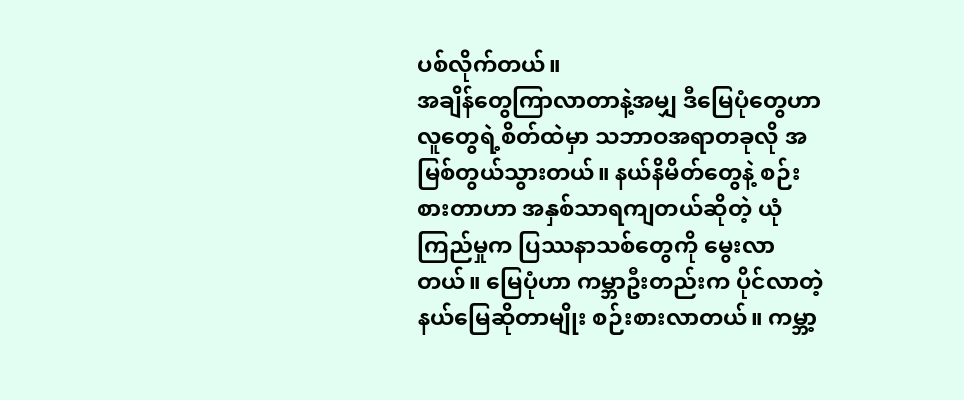ပစ်လိုက်တယ်။
အချိန်တွေကြာလာတာနဲ့အမျှ ဒီမြေပုံတွေဟာ လူတွေရဲ့စိတ်ထဲမှာ သဘာဝအရာတခုလို အမြစ်တွယ်သွားတယ်။ နယ်နိမိတ်တွေနဲ့ စဉ်းစားတာဟာ အနှစ်သာရကျတယ်ဆိုတဲ့ ယုံကြည်မှုက ပြဿနာသစ်တွေကို မွေးလာတယ်။ မြေပုံဟာ ကမ္ဘာဦးတည်းက ပိုင်လာတဲ့ နယ်မြေဆိုတာမျိုး စဉ်းစားလာတယ်။ ကမ္ဘာ့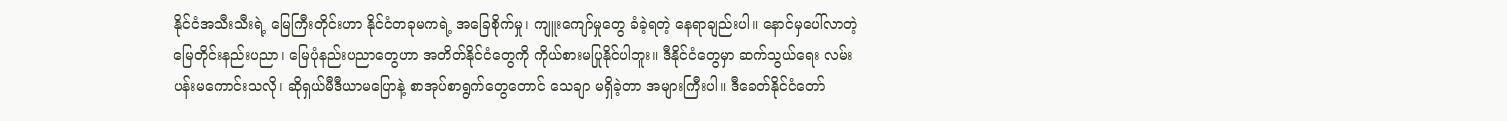နိုင်ငံအသီးသီးရဲ့ မြေကြီးတိုင်းဟာ နိုင်ငံတခုမကရဲ့ အခြေစိုက်မှု၊ ကျူးကျော်မှုတွေ ခံခဲ့ရတဲ့ နေရာချည်းပါ။ နောင်မှပေါ်လာတဲ့ မြေတိုင်းနည်းပညာ၊ မြေပုံနည်းပညာတွေဟာ အတိတ်နိုင်ငံတွေကို ကိုယ်စားမပြုနိုင်ပါဘူး။ ဒီနိုင်ငံတွေမှာ ဆက်သွယ်ရေး လမ်းပန်းမကောင်းသလို၊ ဆိုရှယ်မီဒီယာမပြောနဲ့ စာအုပ်စာရွက်တွေတောင် သေချာ မရှိခဲ့တာ အများကြီးပါ။ ဒီခေတ်နိုင်ငံတော်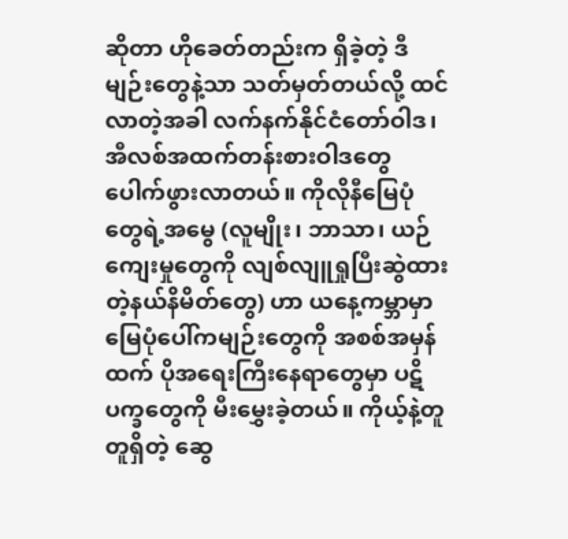ဆိုတာ ဟိုခေတ်တည်းက ရှိခဲ့တဲ့ ဒီမျဉ်းတွေနဲ့သာ သတ်မှတ်တယ်လို့ ထင်လာတဲ့အခါ လက်နက်နိုင်ငံတော်ဝါဒ၊ အီလစ်အထက်တန်းစားဝါဒတွေ ပေါက်ဖွားလာတယ်။ ကိုလိုနီမြေပုံတွေရဲ့အမွေ (လူမျိုး၊ ဘာသာ၊ ယဉ်ကျေးမှုတွေကို လျစ်လျူရှုပြီးဆွဲထားတဲ့နယ်နိမိတ်တွေ) ဟာ ယနေ့ကမ္ဘာမှာ မြေပုံပေါ်ကမျဉ်းတွေကို အစစ်အမှန်ထက် ပိုအရေးကြီးနေရာတွေမှာ ပဋိပက္ခတွေကို မီးမွှေးခဲ့တယ်။ ကိုယ့်နဲ့တူတူရှိတဲ့ ဆွေ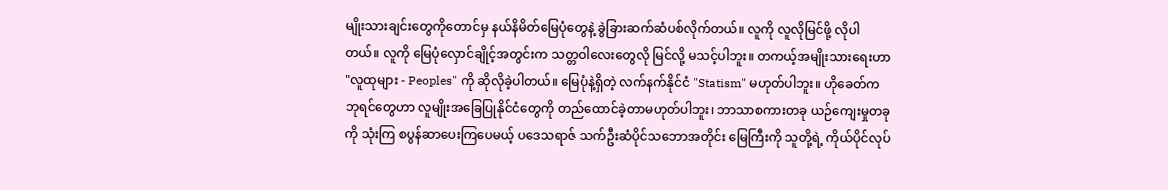မျိုးသားချင်းတွေကိုတောင်မှ နယ်နိမိတ်မြေပုံတွေနဲ့ ခွဲခြားဆက်ဆံပစ်လိုက်တယ်။ လူကို လူလိုမြင်ဖို့ လိုပါတယ်။ လူကို မြေပုံလှောင်ချိုင့်အတွင်းက သတ္တဝါလေးတွေလို မြင်လို့ မသင့်ပါဘူး။ တကယ့်အမျိုးသားရေးဟာ "လူထုများ - Peoples" ကို ဆိုလိုခဲ့ပါတယ်။ မြေပုံနဲ့ရှိတဲ့ လက်နက်နိုင်ငံ "Statism" မဟုတ်ပါဘူး။ ဟိုခေတ်က ဘုရင်တွေဟာ လူမျိုးအခြေပြုနိုင်ငံတွေကို တည်ထောင်ခဲ့တာမဟုတ်ပါဘူး၊ ဘာသာစကားတခု ယဉ်ကျေးမှုတခုကို သုံးကြ စပွန်ဆာပေးကြပေမယ့် ပဒေသရာဇ် သက်ဦးဆံပိုင်သဘောအတိုင်း မြေကြီးကို သူတို့ရဲ့ ကိုယ်ပိုင်လုပ်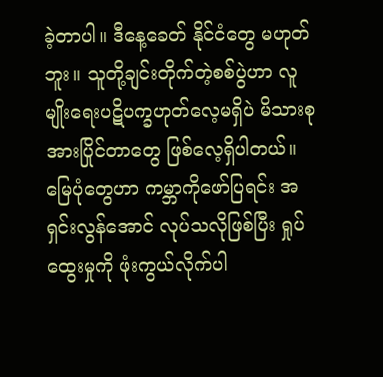ခဲ့တာပါ။ ဒီနေ့ခေတ် နိုင်ငံတွေ မဟုတ်ဘူး။ သူတို့ချင်းတိုက်တဲ့စစ်ပွဲဟာ လူမျိုးရေးပဋိပက္ခဟုတ်လေ့မရှိပဲ မိသားစုအားပြိုင်တာတွေ ဖြစ်လေ့ရှိပါတယ်။
မြေပုံတွေဟာ ကမ္ဘာကိုဖော်ပြရင်း အရှင်းလွန်အောင် လုပ်သလိုဖြစ်ပြီး ရှုပ်ထွေးမှုကို ဖုံးကွယ်လိုက်ပါ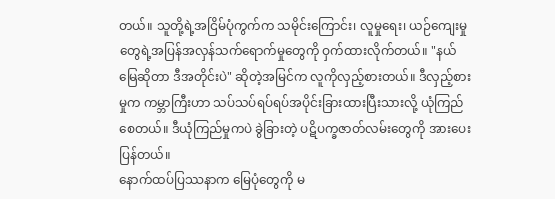တယ်။ သူတို့ရဲ့အငြိမ်ပုံကွက်က သမိုင်းကြောင်း၊ လူမှုရေး၊ ယဉ်ကျေးမှုတွေရဲ့အပြန်အလှန်သက်ရောက်မှုတွေကို ဝှက်ထားလိုက်တယ်။ "နယ်မြေဆိုတာ ဒီအတိုင်းပဲ" ဆိုတဲ့အမြင်က လူကိုလှည့်စားတယ်။ ဒီလှည့်စားမှုက ကမ္ဘာကြီးဟာ သပ်သပ်ရပ်ရပ်အပိုင်းခြားထားပြီးသားလို့ ယုံကြည်စေတယ်။ ဒီယုံကြည်မှုကပဲ ခွဲခြားတဲ့ ပဋိပက္ခဇာတ်လမ်းတွေကို အားပေးပြန်တယ်။
နောက်ထပ်ပြဿနာက မြေပုံတွေကို မ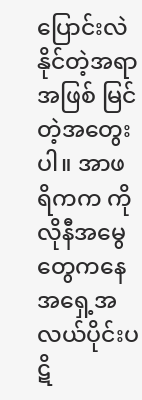ပြောင်းလဲနိုင်တဲ့အရာအဖြစ် မြင်တဲ့အတွေးပါ။ အာဖရိကက ကိုလိုနီအမွေတွေကနေ အရှေ့အလယ်ပိုင်းပဋိ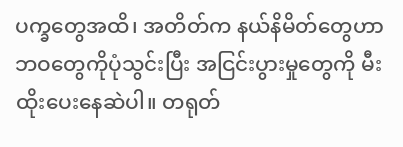ပက္ခတွေအထိ၊ အတိတ်က နယ်နိမိတ်တွေဟာ ဘဝတွေကိုပုံသွင်းပြီး အငြင်းပွားမှုတွေကို မီးထိုးပေးနေဆဲပါ။ တရုတ်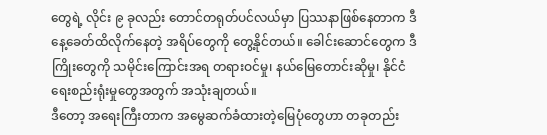တွေရဲ့ လိုင်း ၉ ခုလည်း တောင်တရုတ်ပင်လယ်မှာ ပြဿနာဖြစ်နေတာက ဒီနေ့ခေတ်ထိလိုက်နေတဲ့ အရိပ်တွေကို တွေ့နိုင်တယ်။ ခေါင်းဆောင်တွေက ဒီကြိုးတွေကို သမိုင်းကြောင်းအရ တရားဝင်မှု၊ နယ်မြေတောင်းဆိုမှု၊ နိုင်ငံရေးစည်းရုံးမှုတွေအတွက် အသုံးချတယ်။
ဒီတော့ အရေးကြီးတာက အမွေဆက်ခံထားတဲ့မြေပုံတွေဟာ တခုတည်း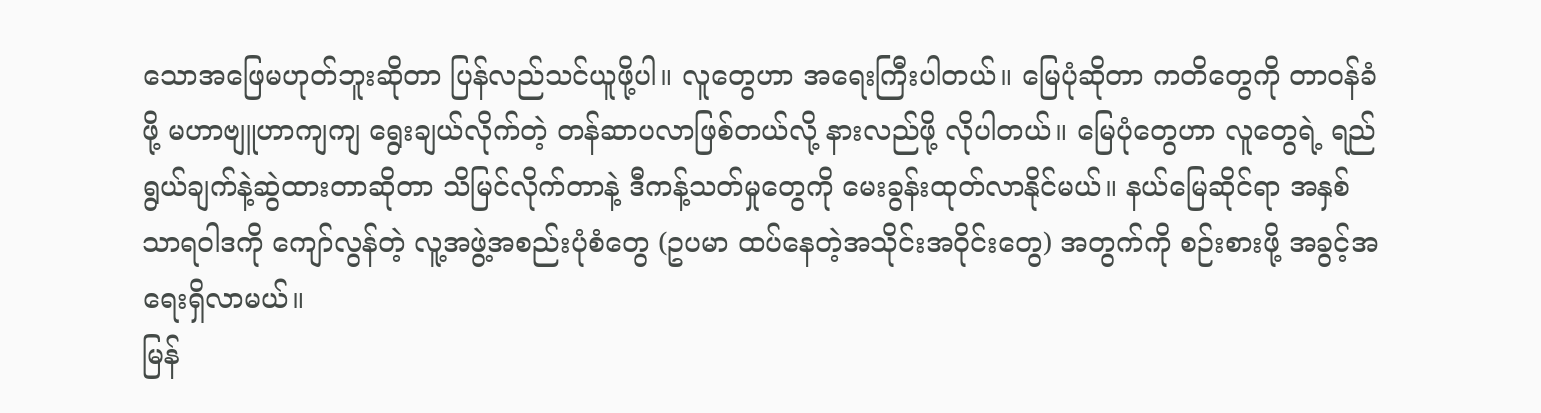သောအဖြေမဟုတ်ဘူးဆိုတာ ပြန်လည်သင်ယူဖို့ပါ။ လူတွေဟာ အရေးကြီးပါတယ်။ မြေပုံဆိုတာ ကတိတွေကို တာဝန်ခံဖို့ မဟာဗျူဟာကျကျ ရွေးချယ်လိုက်တဲ့ တန်ဆာပလာဖြစ်တယ်လို့ နားလည်ဖို့ လိုပါတယ်။ မြေပုံတွေဟာ လူတွေရဲ့ ရည်ရွယ်ချက်နဲ့ဆွဲထားတာဆိုတာ သိမြင်လိုက်တာနဲ့ ဒီကန့်သတ်မှုတွေကို မေးခွန်းထုတ်လာနိုင်မယ်။ နယ်မြေဆိုင်ရာ အနှစ်သာရဝါဒကို ကျော်လွန်တဲ့ လူ့အဖွဲ့အစည်းပုံစံတွေ (ဥပမာ ထပ်နေတဲ့အသိုင်းအဝိုင်းတွေ) အတွက်ကို စဉ်းစားဖို့ အခွင့်အရေးရှိလာမယ်။
မြန်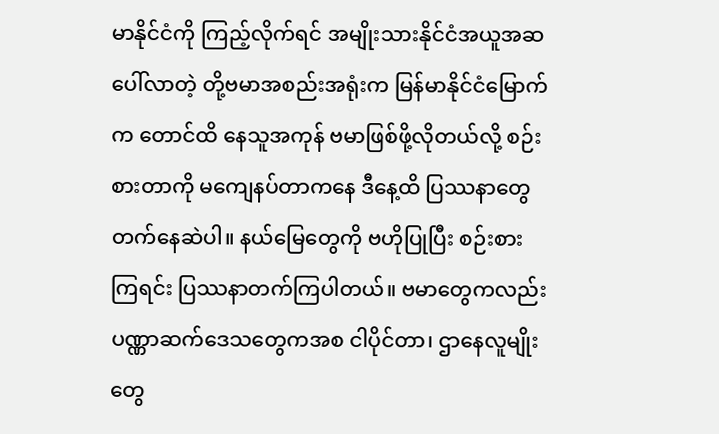မာနိုင်ငံကို ကြည့်လိုက်ရင် အမျိုးသားနိုင်ငံအယူအဆ ပေါ်လာတဲ့ တို့ဗမာအစည်းအရုံးက မြန်မာနိုင်ငံမြောက်က တောင်ထိ နေသူအကုန် ဗမာဖြစ်ဖို့လိုတယ်လို့ စဉ်းစားတာကို မကျေနပ်တာကနေ ဒီနေ့ထိ ပြဿနာတွေ တက်နေဆဲပါ။ နယ်မြေတွေကို ဗဟိုပြုပြီး စဉ်းစားကြရင်း ပြဿနာတက်ကြပါတယ်။ ဗမာတွေကလည်း ပဏ္ဏာဆက်ဒေသတွေကအစ ငါပိုင်တာ၊ ဌာနေလူမျိုးတွေ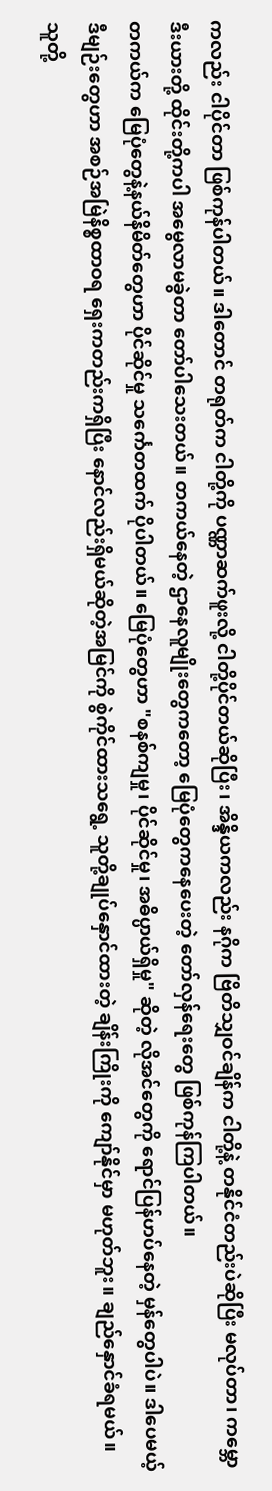ကလည်း ငါပိုင်တာ ဖြစ်ကုန်ပါတယ်။ ဒါတောင် တရုတ်က ငါတို့ကို ပဏ္ဏာဆက်ဖူးလို့ ငါတို့ပိုင်တယ်ဆိုပြီး၊ အိန္ဒိယကလည်း နဂိုက ဗြိတိသျှဝင်ချိန်က ငါတို့နဲ့ တနိုင်ငံတည်းပဲဆိုပြီး မလုပ်တာ၊ ကမ္ဘောဒီးယားတို့ ထိုင်းတို့ကပါ အမွေလာမခွဲတာ တော်ပါသေးတယ်။ တကယ်နေတဲ့ ဌာနေလူမျိုးတွေကတော့ မြေပုံတွေကနေပေးတဲ့ တော်လှန်ရေးတွေ ဖြစ်ကုန်ကြပါတယ်။
တကယ်က မြေပုံတွေနဲ့နယ်နိမိတ်တွေဟာ ပိုင်ဆိုင်မှု သင်္ကေတထက် ပိုပါတယ်။ မြေပုံတွေဟာ "စနစ်ကျမှု၊ ပိုင်ဆိုင်မှု၊ အဓိပ္ပာယ်ရှိမှု" ဆိုတဲ့ လိုအင်တွေကို ရောင်ပြန်ဟပ်နေတဲ့ မှန်တွေပါပဲ။ ဒါပေမယ့် ဒီမျဉ်းတွေဟာ အစဉ်အမြဲနိစ္စထာဝရ ရှေးကတည်းကရှိပြီး နောင်လည်းရှိမယ်ဆိုတဲ့အမြင်ကို စွဲကိုင်ထားသရွေ့ သူတို့ချုပ်နှောင်ထားတဲ့ ချိန်းကြိုးကို ကျော်နိုင်မှာ မဟုတ်ဘူး။ ချည်နှောင်ခံရမယ်။ သူတို့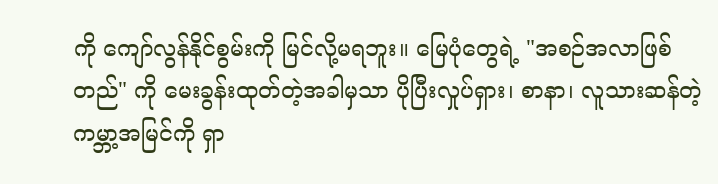ကို ကျော်လွန်နိုင်စွမ်းကို မြင်လို့မရဘူး။ မြေပုံတွေရဲ့ "အစဉ်အလာဖြစ်တည်" ကို မေးခွန်းထုတ်တဲ့အခါမှသာ ပိုပြီးလှုပ်ရှား၊ စာနာ၊ လူသားဆန်တဲ့ ကမ္ဘာ့အမြင်ကို ရှာ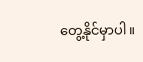တွေ့နိုင်မှာပါ။